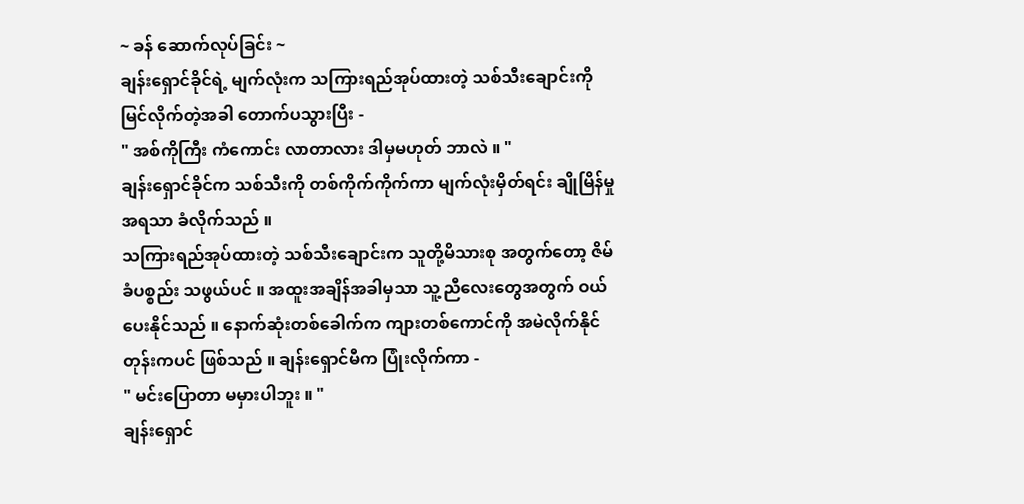~ ခန် ဆောက်လုပ်ခြင်း ~
ချန်းရှောင်ခိုင်ရဲ့ မျက်လုံးက သကြားရည်အုပ်ထားတဲ့ သစ်သီးချောင်းကို မြင်လိုက်တဲ့အခါ တောက်ပသွားပြီး -
" အစ်ကိုကြီး ကံကောင်း လာတာလား ဒါမှမဟုတ် ဘာလဲ ။ "
ချန်းရှောင်ခိုင်က သစ်သီးကို တစ်ကိုက်ကိုက်ကာ မျက်လုံးမှိတ်ရင်း ချိုမြိန်မှုအရသာ ခံလိုက်သည် ။
သကြားရည်အုပ်ထားတဲ့ သစ်သီးချောင်းက သူတို့မိသားစု အတွက်တော့ ဇိမ်ခံပစ္စည်း သဖွယ်ပင် ။ အထူးအချိန်အခါမှသာ သူ့ညီလေးတွေအတွက် ဝယ်ပေးနိုင်သည် ။ နောက်ဆုံးတစ်ခေါက်က ကျားတစ်ကောင်ကို အမဲလိုက်နိုင်တုန်းကပင် ဖြစ်သည် ။ ချန်းရှောင်မီက ပြုံးလိုက်ကာ -
" မင်းပြောတာ မမှားပါဘူး ။ "
ချန်းရှောင်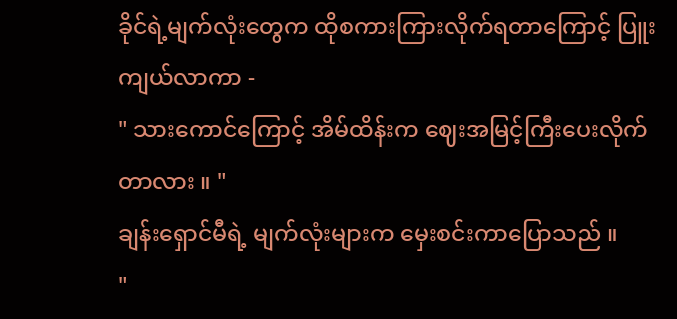ခိုင်ရဲ့မျက်လုံးတွေက ထိုစကားကြားလိုက်ရတာကြောင့် ပြူးကျယ်လာကာ -
" သားကောင်ကြောင့် အိမ်ထိန်းက ဈေးအမြင့်ကြီးပေးလိုက်တာလား ။ "
ချန်းရှောင်မီရဲ့ မျက်လုံးများက မှေးစင်းကာပြောသည် ။
"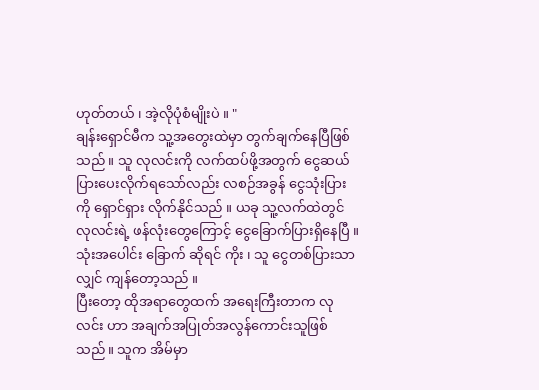ဟုတ်တယ် ၊ အဲ့လိုပုံစံမျိုးပဲ ။ "
ချန်းရှောင်မီက သူ့အတွေးထဲမှာ တွက်ချက်နေပြီဖြစ်သည် ။ သူ လုလင်းကို လက်ထပ်ဖို့အတွက် ငွေဆယ်ပြားပေးလိုက်ရသော်လည်း လစဉ်အခွန် ငွေသုံးပြားကို ရှောင်ရှား လိုက်နိုင်သည် ။ ယခု သူ့လက်ထဲတွင် လုလင်းရဲ့ ဖန်လုံးတွေကြောင့် ငွေခြောက်ပြားရှိနေပြီ ။ သုံးအပေါင်း ခြောက် ဆိုရင် ကိုး ၊ သူ ငွေတစ်ပြားသာလျှင် ကျန်တော့သည် ။
ပြီးတော့ ထိုအရာတွေထက် အရေးကြီးတာက လုလင်း ဟာ အချက်အပြုတ်အလွန်ကောင်းသူဖြစ်သည်။ သူက အိမ်မှာ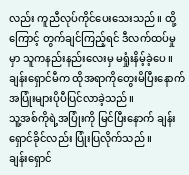လည်း ကူညီလုပ်ကိုင်ပေးသေးသည်။ ထို့ကြောင့် တွက်ချင်ကြည့်ရင် ဒီလက်ထပ်မှုမှာ သူကနည်းနည်းလေးမှ မရှုံးနိမ့်ခဲ့ပေ ။
ချန်းရှောင်မီက ထိုအရာကိုတွေးမိပြီးနောက် အပြုံးများပိုပီပြင်လာခဲ့သည်။
သူ့အစ်ကိုရဲ့အပြုံးကို မြင်ပြီးနောက် ချန်းရှောင်ခိုင်လည်း ပြုံးပြလိုက်သည် ။
ချန်းရှောင်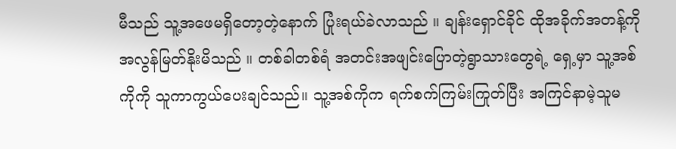မီသည် သူ့အဖေမရှိတော့တဲ့နောက် ပြုံးရယ်ခဲလာသည် ။ ချန်းရှောင်ခိုင် ထိုအခိုက်အတန့်ကို အလွန်မြတ်နိုးမိသည် ။ တစ်ခါတစ်ရံ အတင်းအဖျင်းပြောတဲ့ရွာသားတွေရဲ့ ရှေ့မှာ သူ့အစ်ကိုကို သူကာကွယ်ပေးချင်သည်။ သူ့အစ်ကိုက ရက်စက်ကြမ်းကြုတ်ပြီး အကြင်နာမဲ့သူမ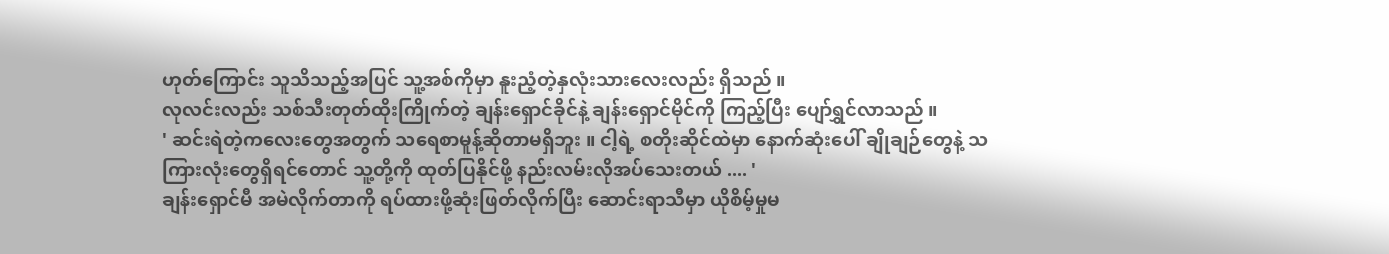ဟုတ်ကြောင်း သူသိသည့်အပြင် သူ့အစ်ကိုမှာ နူးညံ့တဲ့နှလုံးသားလေးလည်း ရှိသည် ။
လုလင်းလည်း သစ်သီးတုတ်ထိုးကြိုက်တဲ့ ချန်းရှောင်ခိုင်နဲ့ ချန်းရှောင်မိုင်ကို ကြည့်ပြီး ပျော်ရွှင်လာသည် ။
' ဆင်းရဲတဲ့ကလေးတွေအတွက် သရေစာမူန့်ဆိုတာမရှိဘူး ။ ငါ့ရဲ့ စတိုးဆိုင်ထဲမှာ နောက်ဆုံးပေါ် ချိုချဉ်တွေနဲ့ သကြားလုံးတွေရှိရင်တောင် သူ့တို့ကို ထုတ်ပြနိုင်ဖို့ နည်းလမ်းလိုအပ်သေးတယ် .... '
ချန်းရှောင်မီ အမဲလိုက်တာကို ရပ်ထားဖို့ဆုံးဖြတ်လိုက်ပြီး ဆောင်းရာသီမှာ ယိုစိမ့်မှုမ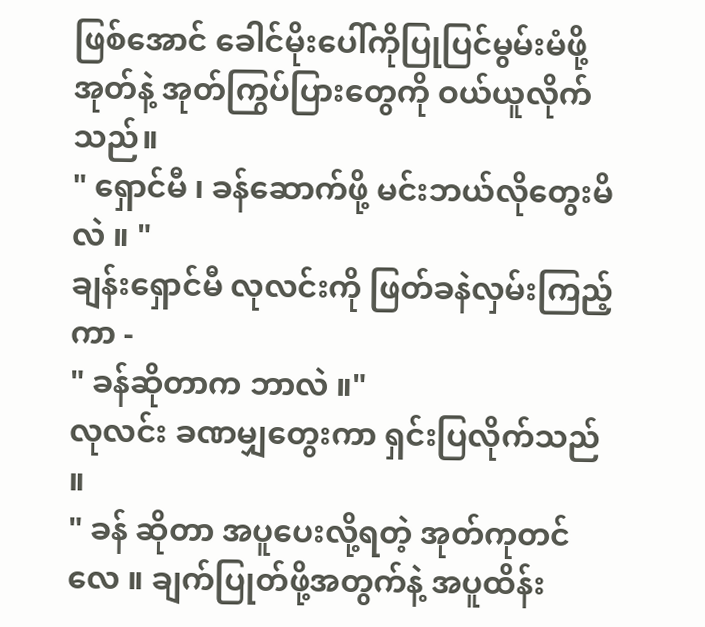ဖြစ်အောင် ခေါင်မိုးပေါ်ကိုပြုပြင်မွမ်းမံဖို့ အုတ်နဲ့ အုတ်ကြွပ်ပြားတွေကို ဝယ်ယူလိုက်သည်။
" ရှောင်မီ ၊ ခန်ဆောက်ဖို့ မင်းဘယ်လိုတွေးမိလဲ ။ "
ချန်းရှောင်မီ လုလင်းကို ဖြတ်ခနဲလှမ်းကြည့်ကာ -
" ခန်ဆိုတာက ဘာလဲ ။"
လုလင်း ခဏမျှတွေးကာ ရှင်းပြလိုက်သည် ။
" ခန် ဆိုတာ အပူပေးလို့ရတဲ့ အုတ်ကုတင် လေ ။ ချက်ပြုတ်ဖို့အတွက်နဲ့ အပူထိန်း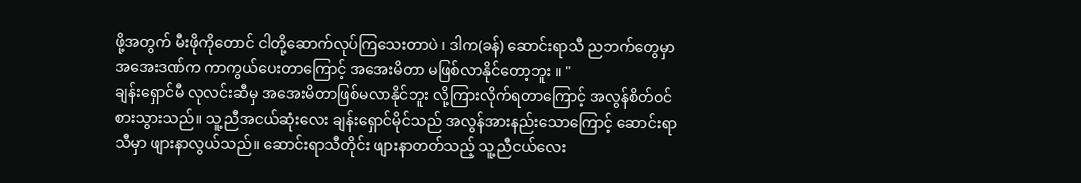ဖို့အတွက် မီးဖိုကိုတောင် ငါတို့ဆောက်လုပ်ကြသေးတာပဲ ၊ ဒါက(ခန်) ဆောင်းရာသီ ညဘက်တွေမှာ အအေးဒဏ်က ကာကွယ်ပေးတာကြောင့် အအေးမိတာ မဖြစ်လာနိုင်တော့ဘူး ။ "
ချန်းရှောင်မီ လုလင်းဆီမှ အအေးမိတာဖြစ်မလာနိုင်ဘူး လို့ကြားလိုက်ရတာကြောင့် အလွန်စိတ်ဝင်စားသွားသည်။ သူ့ညီအငယ်ဆုံးလေး ချန်းရှောင်မိုင်သည် အလွန်အားနည်းသောကြောင့် ဆောင်းရာသီမှာ ဖျားနာလွယ်သည်။ ဆောင်းရာသီတိုင်း ဖျားနာတတ်သည့် သူ့ညီငယ်လေး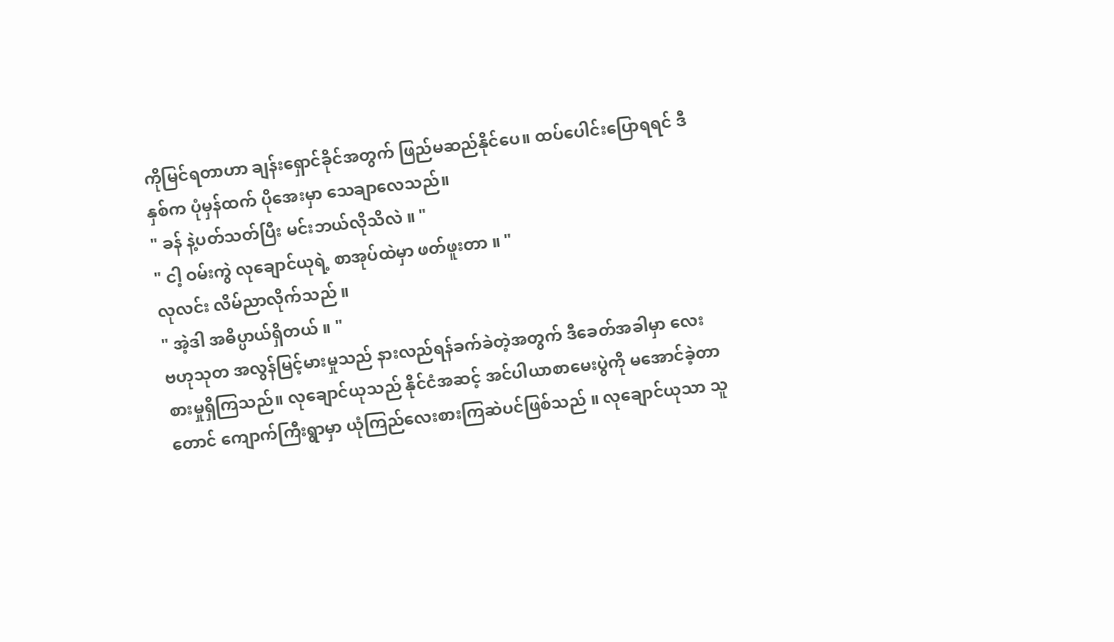ကိုမြင်ရတာဟာ ချန်းရှောင်ခိုင်အတွက် ဖြည်မဆည်နိုင်ပေ။ ထပ်ပေါင်းပြောရရင် ဒီနှစ်က ပုံမှန်ထက် ပိုအေးမှာ သေချာလေသည်။
" ခန် နဲ့ပတ်သတ်ပြီး မင်းဘယ်လိုသိလဲ ။ "
" ငါ့ ဝမ်းကွဲ လုချောင်ယုရဲ့ စာအုပ်ထဲမှာ ဖတ်ဖူးတာ ။ "
လုလင်း လိမ်ညာလိုက်သည် ။
" အဲ့ဒါ အဓိပ္ပာယ်ရှိတယ် ။ "
ဗဟုသုတ အလွန်မြင့်မားမှုသည် နားလည်ရန်ခက်ခဲတဲ့အတွက် ဒီခေတ်အခါမှာ လေးစားမှုရှိကြသည်။ လုချောင်ယုသည် နိုင်ငံအဆင့် အင်ပါယာစာမေးပွဲကို မအောင်ခဲ့တာတောင် ကျောက်ကြီးရွာမှာ ယုံကြည်လေးစားကြဆဲပင်ဖြစ်သည် ။ လုချောင်ယုသာ သူ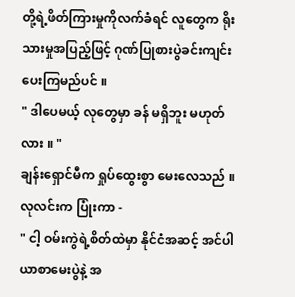တို့ရဲ့ဖိတ်ကြားမှုကိုလက်ခံရင် လူတွေက ရိုးသားမှုအပြည့်ဖြင့် ဂုဏ်ပြုစားပွဲခင်းကျင်းပေးကြမည်ပင် ။
" ဒါပေမယ့် လုတွေမှာ ခန် မရှိဘူး မဟုတ်လား ။ "
ချန်းရှောင်မီက ရှုပ်ထွေးစွာ မေးလေသည် ။
လုလင်းက ပြုံးကာ -
" ငါ့ ဝမ်းကွဲရဲ့စိတ်ထဲမှာ နိုင်ငံအဆင့် အင်ပါယာစာမေးပွဲနဲ့ အ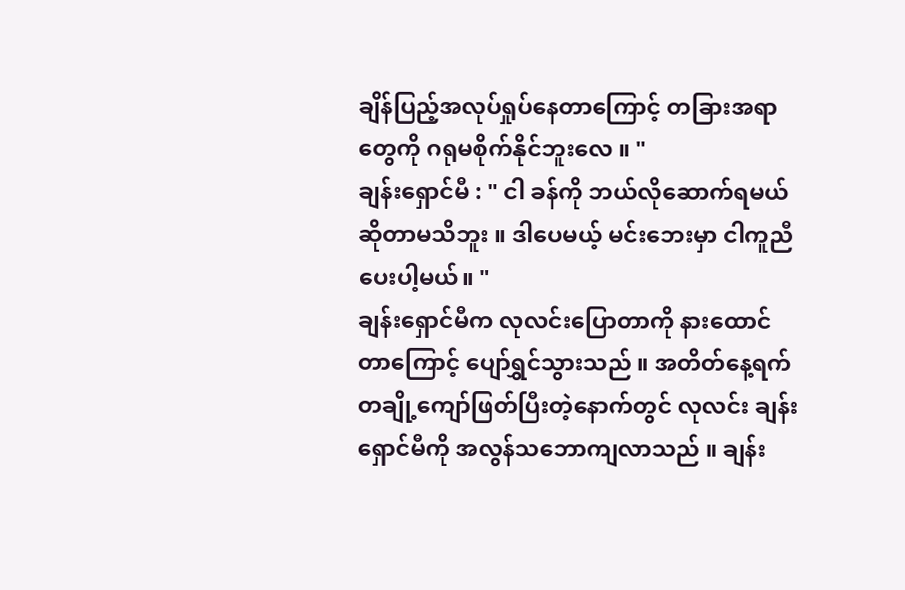ချိန်ပြည့်အလုပ်ရှုပ်နေတာကြောင့် တခြားအရာတွေကို ဂရုမစိုက်နိုင်ဘူးလေ ။ "
ချန်းရှောင်မီ : " ငါ ခန်ကို ဘယ်လိုဆောက်ရမယ်ဆိုတာမသိဘူး ။ ဒါပေမယ့် မင်းဘေးမှာ ငါကူညီပေးပါ့မယ်။ "
ချန်းရှောင်မီက လုလင်းပြောတာကို နားထောင်တာကြောင့် ပျော်ရွှင်သွားသည် ။ အတိတ်နေ့ရက် တချို့ကျော်ဖြတ်ပြီးတဲ့နောက်တွင် လုလင်း ချန်းရှောင်မီကို အလွန်သဘောကျလာသည် ။ ချန်း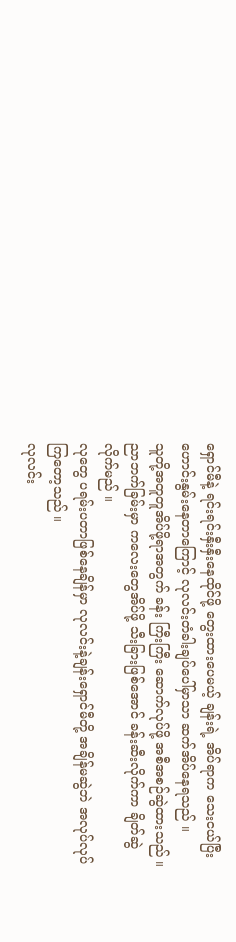ရှောင်မီနဲ့ ရင်းရင်းနှီးနှီးနေထိုင်ဖို့ တွေးထားပေမယ့် ချန်းရဲ့ အိပ်ရာက သေးငယ်ပြီးဟောင်းနွမ်းနေတာကြောင့် လုလင်းတံခါးချပ်ပေါ်မှာသာ ဆက်အိပ်နေရသည် ။
သူတို့အတူတူအိပ်ဖို့ရာအတွက် ခန်း ကြီးကြီး ဆောက်လုပ်ဖို့ အစီအစဉ်ဆွဲထားသည် ။ ညာဘက်ခြမ်းမှာ ကလေးတွေအိပ်ဖို့ သီးခြားဖြစ်အောင် ခန်းဆီးလိုက်ကာ ချိတ်ဆွဲလိုက်မည် ။
လုတွေ ပရမ်းပတာဖြစ်နေချိန်မှာ လုလင်းနဲ့ချန်းရှောင်မီတို့ အချိန်မဆွဲဘဲ အလုပ်လုပ်ကြတော့သည် ။
လုလင်း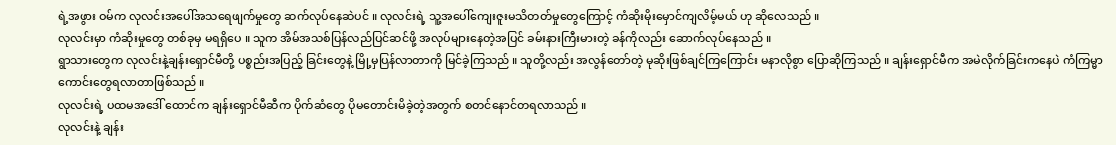ရဲ့အဖွား ဝမ်က လုလင်းအပေါ်အသရေဖျက်မှုတွေ ဆက်လုပ်နေဆဲပင် ။ လုလင်းရဲ့ သူ့အပေါ်ကျေးဇူးမသိတတ်မှုတွေကြောင့် ကံဆိုးမိုးမှောင်ကျလိမ့်မယ် ဟု ဆိုလေသည် ။
လုလင်းမှာ ကံဆိုးမှုတွေ တစ်ခုမှ မရရှိပေ ။ သူက အိမ်အသစ်ပြန်လည်ပြင်ဆင်ဖို့ အလုပ်များနေတဲ့အပြင် ခမ်းနားကြီးမားတဲ့ ခန်ကိုလည်း ဆောက်လုပ်နေသည် ။
ရွာသားတွေက လုလင်းနဲ့ချန်းရှောင်မီတို့ ပစ္စည်းအပြည့် ခြင်းတွေနဲ့ မြို့မှပြန်လာတာကို မြင်ခဲ့ကြသည် ။ သူတို့လည်း အလွန်တော်တဲ့ မုဆိုးဖြစ်ချင်ကြကြောင်း မနာလိုစွာ ပြောဆိုကြသည် ။ ချန်းရှောင်မီက အမဲလိုက်ခြင်းကနေပဲ ကံကြမ္မာကောင်းတွေရလာတာဖြစ်သည် ။
လုလင်းရဲ့ ပထမအဒေါ် ထောင်က ချန်းရှောင်မီဆီက ပိုက်ဆံတွေ ပိုမတောင်းမိခဲ့တဲ့အတွက် စတင်နောင်တရလာသည် ။
လုလင်းနဲ့ ချန်း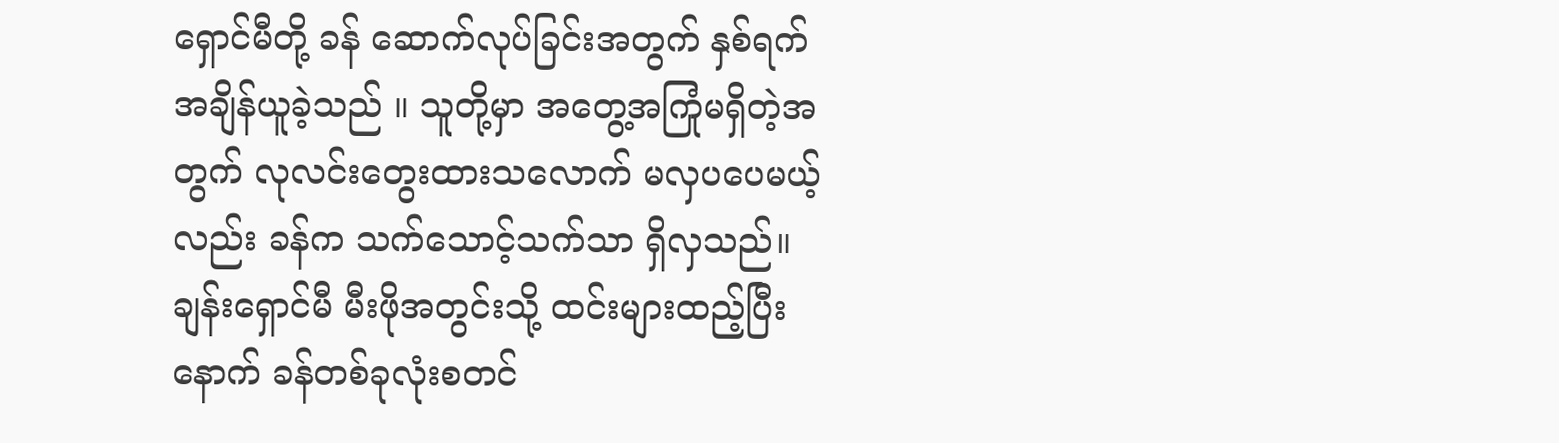ရှောင်မီတို့ ခန် ဆောက်လုပ်ခြင်းအတွက် နှစ်ရက် အချိန်ယူခဲ့သည် ။ သူတို့မှာ အတွေ့အကြုံမရှိတဲ့အတွက် လုလင်းတွေးထားသလောက် မလှပပေမယ့်လည်း ခန်က သက်သောင့်သက်သာ ရှိလှသည်။
ချန်းရှောင်မီ မီးဖိုအတွင်းသို့ ထင်းများထည့်ပြီးနောက် ခန်တစ်ခုလုံးစတင်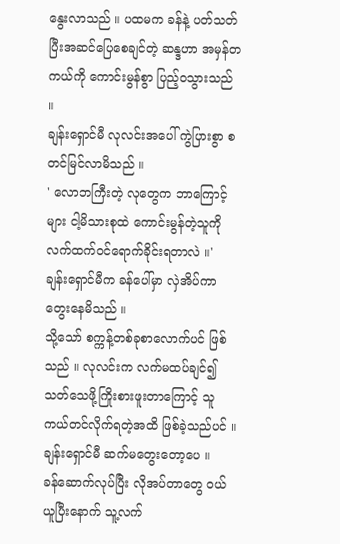နွေးလာသည် ။ ပထမက ခန်နဲ့ ပတ်သတ်ပြီးအဆင်ပြေစေချင်တဲ့ ဆန္ဒဟာ အမှန်တကယ်ကို ကောင်းမွန်စွာ ပြည့်ဝသွားသည် ။
ချန်းရှောင်မီ လုလင်းအပေါ် ကွဲပြားစွာ စတင်မြင်လာမိသည် ။
' လောဘကြီးတဲ့ လုတွေက ဘာကြောင့်များ ငါ့မိသားစုထဲ ကောင်းမွန်တဲ့သူကို လက်ထက်ဝင်ရောက်ခိုင်းရတာလဲ ။'
ချန်းရှောင်မီက ခန်ပေါ်မှာ လှဲအိပ်ကာ တွေးနေမိသည် ။
သို့သော် စက္ကန့်တစ်ခုစာလောက်ပင် ဖြစ်သည် ။ လုလင်းက လက်မထပ်ချင်၍ သတ်သေဖို့ကြိုးစားဖူးတာကြောင့် သူကယ်တင်လိုက်ရတဲ့အထိ ဖြစ်ခဲ့သည်ပင် ။ ချန်းရှောင်မီ ဆက်မတွေးတော့ပေ ။
ခန်ဆောက်လုပ်ပြီး လိုအပ်တာတွေ ဝယ်ယူပြီးနောက် သူ့လက်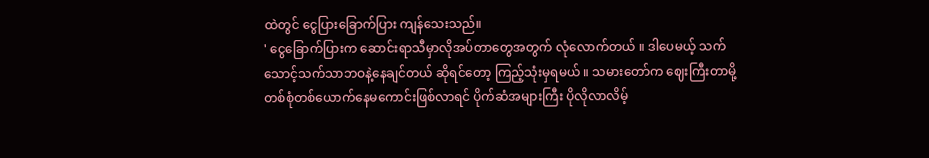ထဲတွင် ငွေပြားခြောက်ပြား ကျန်သေးသည်။
' ငွေခြောက်ပြားက ဆောင်းရာသီမှာလိုအပ်တာတွေအတွက် လုံလောက်တယ် ။ ဒါပေမယ့် သက်သောင့်သက်သာဘဝနဲ့နေချင်တယ် ဆိုရင်တော့ ကြည့်သုံးမှရမယ် ။ သမားတော်က ဈေးကြီးတာမို့ တစ်စုံတစ်ယောက်နေမကောင်းဖြစ်လာရင် ပိုက်ဆံအများကြီး ပိုလိုလာလိမ့်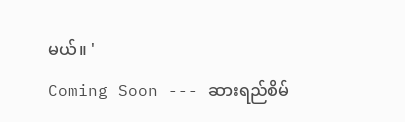မယ်။ '
Coming Soon --- ဆားရည်စိမ်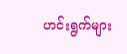ဟင်းရွက်များ